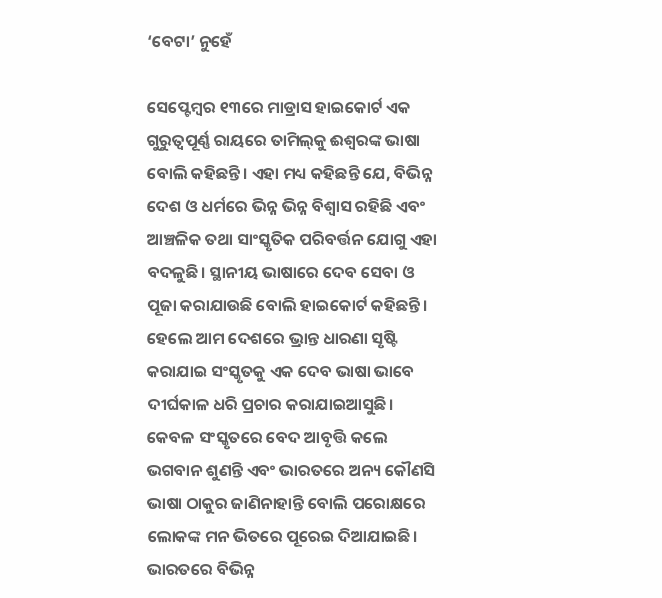‘ବେଟା’ ନୁହେଁ

ସେପ୍ଟେମ୍ବର ୧୩ରେ ମାଡ୍ରାସ ହାଇକୋର୍ଟ ଏକ ଗୁରୁତ୍ୱପୂର୍ଣ୍ଣ ରାୟରେ ତାମିଲ୍‌କୁ ଈଶ୍ୱରଙ୍କ ଭାଷା ବୋଲି କହିଛନ୍ତି। ଏହା ମଧ୍ୟ କହିଛନ୍ତି ଯେ, ବିଭିନ୍ନ ଦେଶ ଓ ଧର୍ମରେ ଭିନ୍ନ ଭିନ୍ନ ବିଶ୍ୱାସ ରହିଛି ଏବଂ ଆଞ୍ଚଳିକ ତଥା ସାଂସ୍କୃତିକ ପରିବର୍ତ୍ତନ ଯୋଗୁ ଏହା ବଦଳୁଛି। ସ୍ଥାନୀୟ ଭାଷାରେ ଦେବ ସେବା ଓ ପୂଜା କରାଯାଉଛି ବୋଲି ହାଇକୋର୍ଟ କହିଛନ୍ତି। ହେଲେ ଆମ ଦେଶରେ ଭ୍ରାନ୍ତ ଧାରଣା ସୃଷ୍ଟି କରାଯାଇ ସଂସ୍କୃତକୁ ଏକ ଦେବ ଭାଷା ଭାବେ ଦୀର୍ଘକାଳ ଧରି ପ୍ରଚାର କରାଯାଇଆସୁଛି। କେବଳ ସଂସ୍କୃତରେ ବେଦ ଆବୃତ୍ତି କଲେ ଭଗବାନ ଶୁଣନ୍ତି ଏବଂ ଭାରତରେ ଅନ୍ୟ କୌଣସି ଭାଷା ଠାକୁର ଜାଣିନାହାନ୍ତି ବୋଲି ପରୋକ୍ଷରେ ଲୋକଙ୍କ ମନ ଭିତରେ ପୂରେଇ ଦିଆଯାଇଛି।
ଭାରତରେ ବିଭିନ୍ନ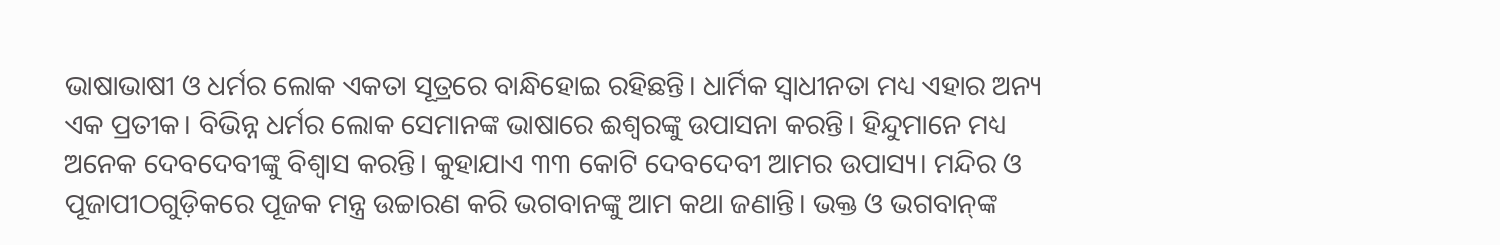ଭାଷାଭାଷୀ ଓ ଧର୍ମର ଲୋକ ଏକତା ସୂତ୍ରରେ ବାନ୍ଧିହୋଇ ରହିଛନ୍ତି। ଧାର୍ମିକ ସ୍ବାଧୀନତା ମଧ୍ୟ ଏହାର ଅନ୍ୟ ଏକ ପ୍ରତୀକ। ବିଭିନ୍ନ ଧର୍ମର ଲୋକ ସେମାନଙ୍କ ଭାଷାରେ ଈଶ୍ୱରଙ୍କୁ ଉପାସନା କରନ୍ତି। ହିନ୍ଦୁମାନେ ମଧ୍ୟ ଅନେକ ଦେବଦେବୀଙ୍କୁ ବିଶ୍ୱାସ କରନ୍ତି। କୁହାଯାଏ ୩୩ କୋଟି ଦେବଦେବୀ ଆମର ଉପାସ୍ୟ। ମନ୍ଦିର ଓ ପୂଜାପୀଠଗୁଡ଼ିକରେ ପୂଜକ ମନ୍ତ୍ର ଉଚ୍ଚାରଣ କରି ଭଗବାନଙ୍କୁ ଆମ କଥା ଜଣାନ୍ତି। ଭକ୍ତ ଓ ଭଗବାନ୍‌ଙ୍କ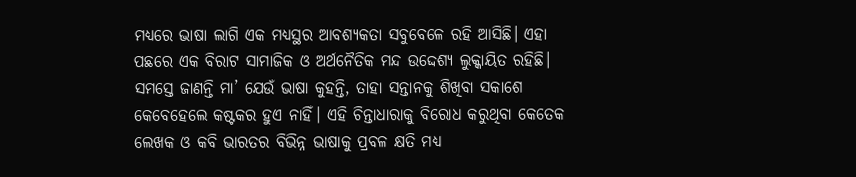ମଧ୍ୟରେ ଭାଷା ଲାଗି ଏକ ମଧ୍ୟସ୍ଥର ଆବଶ୍ୟକତା ସବୁବେଳେ ରହି ଆସିଛି। ଏହା ପଛରେ ଏକ ବିରାଟ ସାମାଜିକ ଓ ଅର୍ଥନୈତିକ ମନ୍ଦ ଉଦ୍ଦେଶ୍ୟ ଲୁକ୍କାୟିତ ରହିଛି। ସମସ୍ତେ ଜାଣନ୍ତି ମା’ ଯେଉଁ ଭାଷା କୁହନ୍ତି, ତାହା ସନ୍ତାନକୁ ଶିଖିବା ସକାଶେ କେବେହେଲେ କଷ୍ଟକର ହୁଏ ନାହିଁ। ଏହି ଚିନ୍ତାଧାରାକୁ ବିରୋଧ କରୁଥିବା କେତେକ ଲେଖକ ଓ କବି ଭାରତର ବିଭିନ୍ନ ଭାଷାକୁ ପ୍ରବଳ କ୍ଷତି ମଧ୍ୟ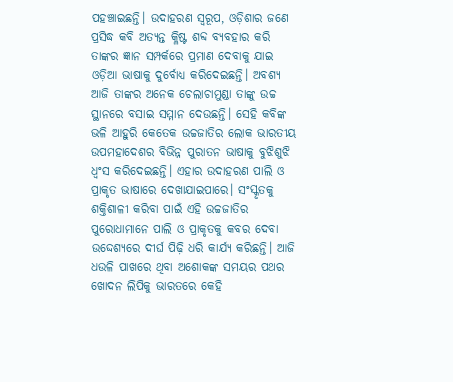ପହଞ୍ଚାଇଛନ୍ତି। ଉଦାହରଣ ସ୍ବରୂପ, ଓଡ଼ିଶାର ଜଣେ ପ୍ରସିଦ୍ଧ କବି ଅତ୍ୟନ୍ତ କ୍ଳିଷ୍ଟ ଶବ୍ଦ ବ୍ୟବହାର କରି ତାଙ୍କର ଜ୍ଞାନ ସମ୍ପର୍କରେ ପ୍ରମାଣ ଦେବାକୁ ଯାଇ ଓଡ଼ିଆ ଭାଷାକୁ ଦୁର୍ବୋଧ୍ୟ କରିଦେଇଛନ୍ତି। ଅବଶ୍ୟ ଆଜି ତାଙ୍କର ଅନେକ ଚେଲାଚାମୁଣ୍ଡା ତାଙ୍କୁ ଉଚ୍ଚ ସ୍ଥାନରେ ବସାଇ ସମ୍ମାନ ଦେଉଛନ୍ତି। ସେହି କବିଙ୍କ ଭଳି ଆହୁରି କେତେକ ଉଚ୍ଚଜାତିର ଲୋକ ଭାରତୀୟ ଉପମହାଦେଶର ବିଭିନ୍ନ ପୁରାତନ ଭାଷାକୁ ବୁଝିଶୁଝି ଧ୍ୱଂସ କରିଦେଇଛନ୍ତି। ଏହାର ଉଦାହରଣ ପାଲି ଓ ପ୍ରାକୃତ ଭାଷାରେ ଦେଖାଯାଇପାରେ। ସଂସ୍କୃତକୁ ଶକ୍ତିଶାଳୀ କରିବା ପାଇଁ ଏହି ଉଚ୍ଚଜାତିର ପୁରୋଧାମାନେ ପାଲି ଓ ପ୍ରାକୃତକୁ କବର ଦେବା ଉଦ୍ଦେଶ୍ୟରେ ଦୀର୍ଘ ପିଢ଼ି ଧରି କାର୍ଯ୍ୟ କରିଛନ୍ତି। ଆଜି ଧଉଳି ପାଖରେ ଥିବା ଅଶୋକଙ୍କ ସମୟର ପଥର ଖୋଦନ ଲିପିକୁ ଭାରତରେ କେହି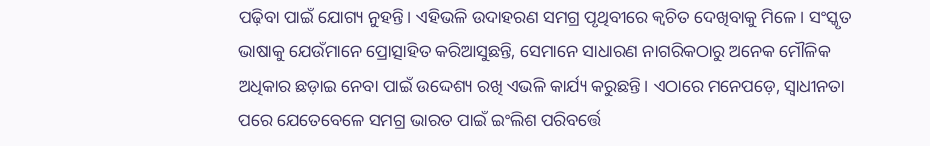ପଢ଼ିବା ପାଇଁ ଯୋଗ୍ୟ ନୁହନ୍ତି। ଏହିଭଳି ଉଦାହରଣ ସମଗ୍ର ପୃଥିବୀରେ କ୍ୱଚିତ ଦେଖିବାକୁ ମିଳେ। ସଂସ୍କୃତ ଭାଷାକୁ ଯେଉଁମାନେ ପ୍ରୋତ୍ସାହିତ କରିଆସୁଛନ୍ତି, ସେମାନେ ସାଧାରଣ ନାଗରିକଠାରୁ ଅନେକ ମୌଳିକ ଅଧିକାର ଛଡ଼ାଇ ନେବା ପାଇଁ ଉଦ୍ଦେଶ୍ୟ ରଖି ଏଭଳି କାର୍ଯ୍ୟ କରୁଛନ୍ତି। ଏଠାରେ ମନେପଡ଼େ, ସ୍ବାଧୀନତା ପରେ ଯେତେବେଳେ ସମଗ୍ର ଭାରତ ପାଇଁ ଇଂଲିଶ ପରିବର୍ତ୍ତେ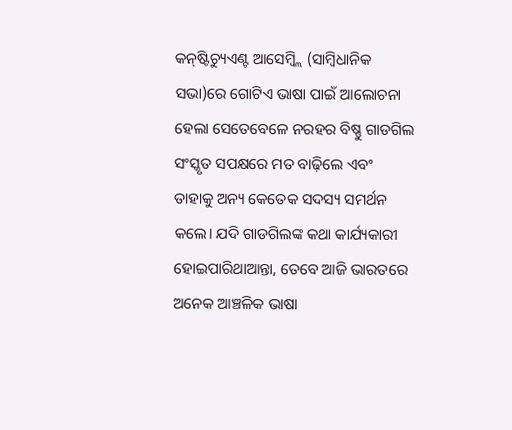କନ୍‌ଷ୍ଟିଚ୍ୟୁଏଣ୍ଟ ଆସେମ୍ବ୍ଲି (ସାମ୍ବିଧାନିକ ସଭା)ରେ ଗୋଟିଏ ଭାଷା ପାଇଁ ଆଲୋଚନା ହେଲା ସେତେବେଳେ ନରହର ବିଷ୍ଣୁ ଗାଡଗିଲ ସଂସ୍କୃତ ସପକ୍ଷରେ ମତ ବାଢ଼ିଲେ ଏବଂ ତାହାକୁ ଅନ୍ୟ କେତେକ ସଦସ୍ୟ ସମର୍ଥନ କଲେ। ଯଦି ଗାଡଗିଲଙ୍କ କଥା କାର୍ଯ୍ୟକାରୀ ହୋଇପାରିଥାଆନ୍ତା, ତେବେ ଆଜି ଭାରତରେ ଅନେକ ଆଞ୍ଚଳିକ ଭାଷା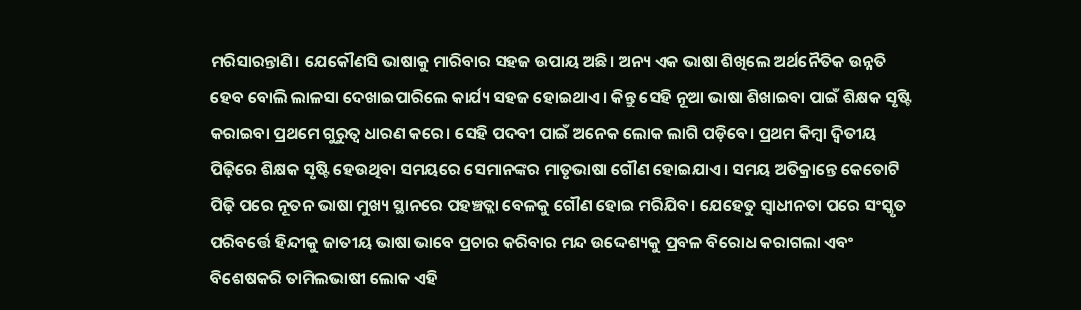ମରିସାରନ୍ତାଣି। ଯେକୌଣସି ଭାଷାକୁ ମାରିବାର ସହଜ ଉପାୟ ଅଛି। ଅନ୍ୟ ଏକ ଭାଷା ଶିଖିଲେ ଅର୍ଥନୈତିକ ଉନ୍ନତି ହେବ ବୋଲି ଲାଳସା ଦେଖାଇପାରିଲେ କାର୍ଯ୍ୟ ସହଜ ହୋଇଥାଏ। କିନ୍ତୁ ସେହି ନୂଆ ଭାଷା ଶିଖାଇବା ପାଇଁ ଶିକ୍ଷକ ସୃଷ୍ଟି କରାଇବା ପ୍ରଥମେ ଗୁରୁତ୍ୱ ଧାରଣ କରେ। ସେହି ପଦବୀ ପାଇଁ ଅନେକ ଲୋକ ଲାଗି ପଡ଼ିବେ। ପ୍ରଥମ କିମ୍ବା ଦ୍ୱିତୀୟ ପିଢ଼ିରେ ଶିକ୍ଷକ ସୃଷ୍ଟି ହେଉଥିବା ସମୟରେ ସେମାନଙ୍କର ମାତୃଭାଷା ଗୌଣ ହୋଇଯାଏ। ସମୟ ଅତିକ୍ରାନ୍ତେ କେତୋଟି ପିଢ଼ି ପରେ ନୂତନ ଭାଷା ମୁଖ୍ୟ ସ୍ଥାନରେ ପହଞ୍ଚତ୍ଲା ବେଳକୁ ଗୌଣ ହୋଇ ମରିଯିବ। ଯେହେତୁ ସ୍ବାଧୀନତା ପରେ ସଂସ୍କୃତ ପରିବର୍ତ୍ତେ ହିନ୍ଦୀକୁ ଜାତୀୟ ଭାଷା ଭାବେ ପ୍ରଚାର କରିବାର ମନ୍ଦ ଉଦ୍ଦେଶ୍ୟକୁ ପ୍ରବଳ ବିରୋଧ କରାଗଲା ଏବଂ ବିଶେଷକରି ତାମିଲଭାଷୀ ଲୋକ ଏହି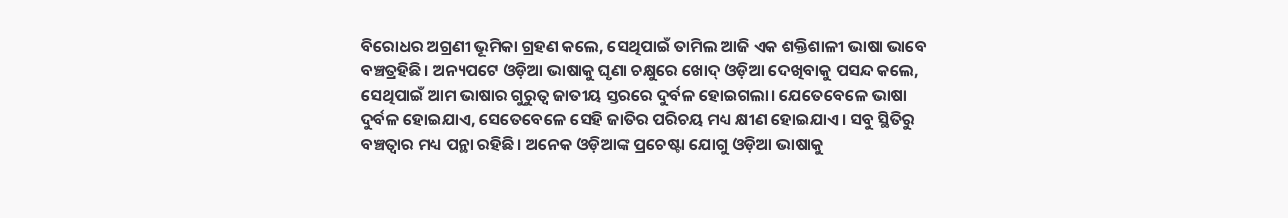ବିରୋଧର ଅଗ୍ରଣୀ ଭୂମିକା ଗ୍ରହଣ କଲେ, ସେଥିପାଇଁ ତାମିଲ ଆଜି ଏକ ଶକ୍ତିଶାଳୀ ଭାଷା ଭାବେ ବଞ୍ଚତ୍ରହିଛି। ଅନ୍ୟପଟେ ଓଡ଼ିଆ ଭାଷାକୁ ଘୃଣା ଚକ୍ଷୁରେ ଖୋଦ୍‌ ଓଡ଼ିଆ ଦେଖିବାକୁ ପସନ୍ଦ କଲେ, ସେଥିପାଇଁ ଆମ ଭାଷାର ଗୁରୁତ୍ୱ ଜାତୀୟ ସ୍ତରରେ ଦୁର୍ବଳ ହୋଇଗଲା। ଯେତେବେଳେ ଭାଷା ଦୁର୍ବଳ ହୋଇଯାଏ, ସେତେବେଳେ ସେହି ଜାତିର ପରିଚୟ ମଧ୍ୟ କ୍ଷୀଣ ହୋଇଯାଏ। ସବୁ ସ୍ଥିତିରୁ ବଞ୍ଚତ୍ବାର ମଧ୍ୟ ପନ୍ଥା ରହିଛି। ଅନେକ ଓଡ଼ିଆଙ୍କ ପ୍ରଚେଷ୍ଟା ଯୋଗୁ ଓଡ଼ିଆ ଭାଷାକୁ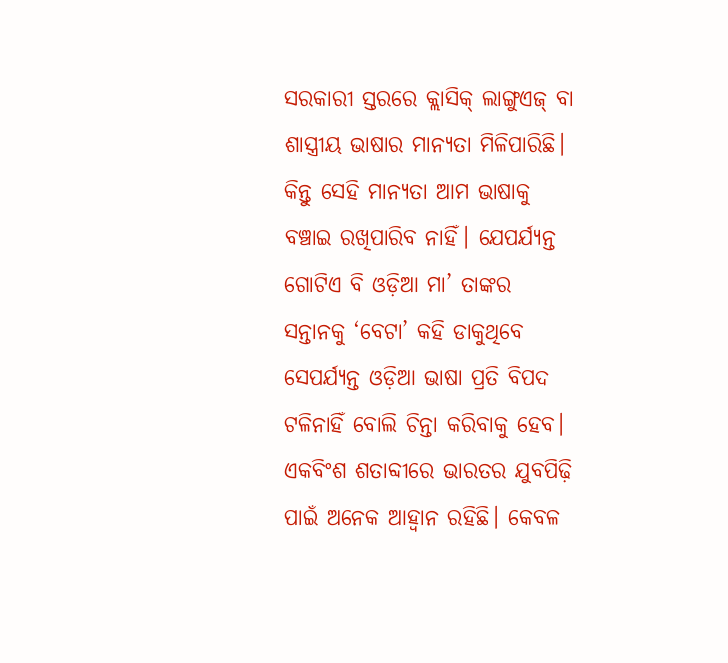ସରକାରୀ ସ୍ତରରେ କ୍ଲାସିକ୍‌ ଲାଙ୍ଗୁଏଜ୍‌ ବା ଶାସ୍ତ୍ରୀୟ ଭାଷାର ମାନ୍ୟତା ମିଳିପାରିଛି। କିନ୍ତୁ ସେହି ମାନ୍ୟତା ଆମ ଭାଷାକୁ ବଞ୍ଚାଇ ରଖିପାରିବ ନାହିଁ। ଯେପର୍ଯ୍ୟନ୍ତ ଗୋଟିଏ ବି ଓଡ଼ିଆ ମା’ ତାଙ୍କର ସନ୍ତାନକୁ ‘ବେଟା’ କହି ଡାକୁଥିବେ ସେପର୍ଯ୍ୟନ୍ତ ଓଡ଼ିଆ ଭାଷା ପ୍ରତି ବିପଦ ଟଳିନାହିଁ ବୋଲି ଚିନ୍ତା କରିବାକୁ ହେବ।
ଏକବିଂଶ ଶତାବ୍ଦୀରେ ଭାରତର ଯୁବପିଢ଼ି ପାଇଁ ଅନେକ ଆହ୍ବାନ ରହିଛି। କେବଳ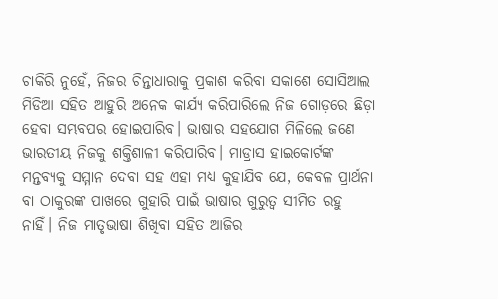ଚାକିରି ନୁହେଁ, ନିଜର ଚିନ୍ତାଧାରାକୁ ପ୍ରକାଶ କରିବା ସକାଶେ ସୋସିଆଲ ମିଡିଆ ସହିତ ଆହୁରି ଅନେକ କାର୍ଯ୍ୟ କରିପାରିଲେ ନିଜ ଗୋଡ଼ରେ ଛିଡ଼ା ହେବା ସମ୍ଭବପର ହୋଇପାରିବ। ଭାଷାର ସହଯୋଗ ମିଳିଲେ ଜଣେ ଭାରତୀୟ ନିଜକୁ ଶକ୍ତିଶାଳୀ କରିପାରିବ। ମାଡ୍ରାସ ହାଇକୋର୍ଟଙ୍କ ମନ୍ତବ୍ୟକୁ ସମ୍ମାନ ଦେବା ସହ ଏହା ମଧ୍ୟ କୁହାଯିବ ଯେ, କେବଳ ପ୍ରାର୍ଥନା ବା ଠାକୁରଙ୍କ ପାଖରେ ଗୁହାରି ପାଇଁ ଭାଷାର ଗୁରୁତ୍ୱ ସୀମିତ ରହୁ ନାହିଁ। ନିଜ ମାତୃଭାଷା ଶିଖିବା ସହିତ ଆଜିର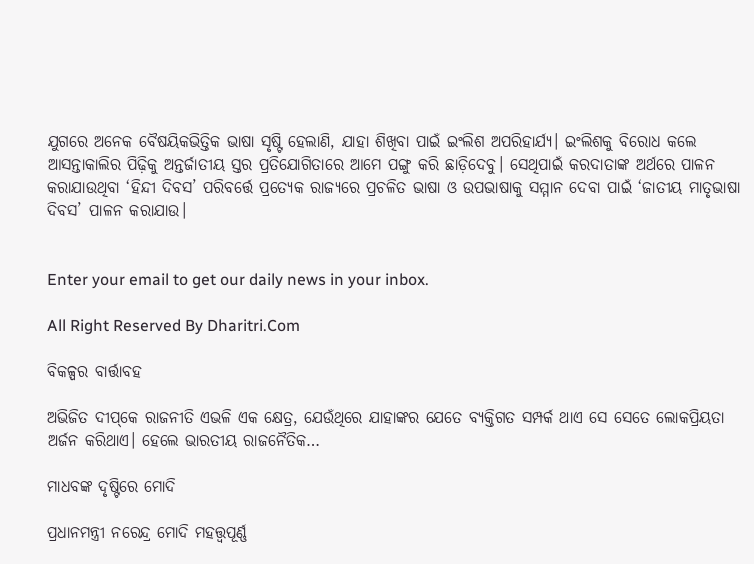ଯୁଗରେ ଅନେକ ବୈଷୟିକଭିତ୍ତିକ ଭାଷା ସୃଷ୍ଟି ହେଲାଣି, ଯାହା ଶିଖିବା ପାଇଁ ଇଂଲିଶ ଅପରିହାର୍ଯ୍ୟ। ଇଂଲିଶକୁ ବିରୋଧ କଲେ ଆସନ୍ତାକାଲିର ପିଢ଼ିକୁ ଅନ୍ତର୍ଜାତୀୟ ସ୍ତର ପ୍ରତିଯୋଗିତାରେ ଆମେ ପଙ୍ଗୁ କରି ଛାଡ଼ିଦେବୁ। ସେଥିପାଇଁ କରଦାତାଙ୍କ ଅର୍ଥରେ ପାଳନ କରାଯାଉଥିବା ‘ହିନ୍ଦୀ ଦିବସ’ ପରିବର୍ତ୍ତେ ପ୍ରତ୍ୟେକ ରାଜ୍ୟରେ ପ୍ରଚଳିତ ଭାଷା ଓ ଉପଭାଷାକୁ ସମ୍ମାନ ଦେବା ପାଇଁ ‘ଜାତୀୟ ମାତୃଭାଷା ଦିବସ’ ପାଳନ କରାଯାଉ।


Enter your email to get our daily news in your inbox.

All Right Reserved By Dharitri.Com

ବିକଳ୍ପର ବାର୍ତ୍ତାବହ

ଅଭିଜିତ ଦୀପ୍‌କେ ରାଜନୀତି ଏଭଳି ଏକ କ୍ଷେତ୍ର, ଯେଉଁଥିରେ ଯାହାଙ୍କର ଯେତେ ବ୍ୟକ୍ତିଗତ ସମ୍ପର୍କ ଥାଏ ସେ ସେତେ ଲୋକପ୍ରିୟତା ଅର୍ଜନ କରିଥାଏ। ହେଲେ ଭାରତୀୟ ରାଜନୈତିକ…

ମାଧବଙ୍କ ଦୃଷ୍ଟିରେ ମୋଦି

ପ୍ରଧାନମନ୍ତ୍ରୀ ନରେନ୍ଦ୍ର ମୋଦି ମହତ୍ତ୍ୱପୂର୍ଣ୍ଣ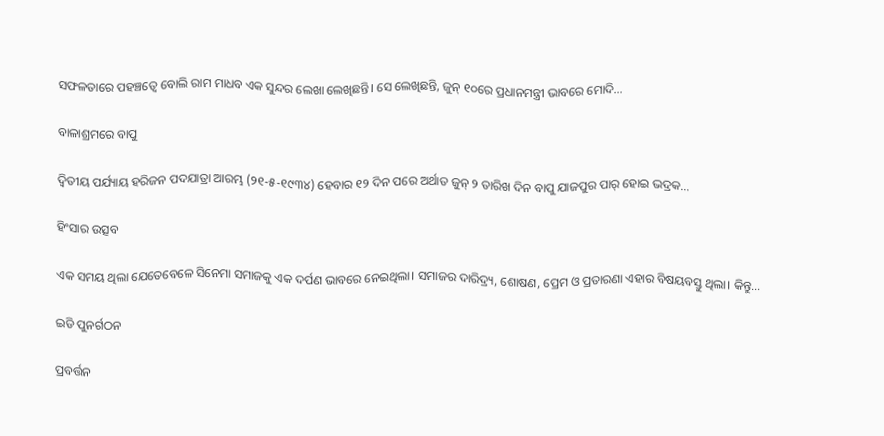ସଫଳତାରେ ପହଞ୍ଚତ୍ୱେ ବୋଲି ରାମ ମାଧବ ଏକ ସୁନ୍ଦର ଲେଖା ଲେଖିଛନ୍ତି। ସେ ଲେଖିଛନ୍ତି, ଜୁନ୍‌ ୧୦ରେ ପ୍ରଧାନମନ୍ତ୍ରୀ ଭାବରେ ମୋଦି…

ବାଳାଶ୍ରମରେ ବାପୁ

ଦ୍ବିତୀୟ ପର୍ଯ୍ୟାୟ ହରିଜନ ପଦଯାତ୍ରା ଆରମ୍ଭ (୨୧-୫-୧୯୩୪) ହେବାର ୧୨ ଦିନ ପରେ ଅର୍ଥାତ ଜୁନ୍‌ ୨ ତାରିଖ ଦିନ ବାପୁ ଯାଜପୁର ପାର୍‌ ହୋଇ ଭଦ୍ରକ…

ହିଂସାର ଉତ୍ସବ

ଏକ ସମୟ ଥିଲା ଯେତେବେଳେ ସିନେମା ସମାଜକୁ ଏକ ଦର୍ପଣ ଭାବରେ ନେଇଥିଲା। ସମାଜର ଦାରିଦ୍ର୍ୟ, ଶୋଷଣ, ପ୍ରେମ ଓ ପ୍ରତାରଣା ଏହାର ବିଷୟବସ୍ତୁ ଥିଲା। କିନ୍ତୁ…

ଇଡି ପୁନର୍ଗଠନ

ପ୍ରବର୍ତ୍ତନ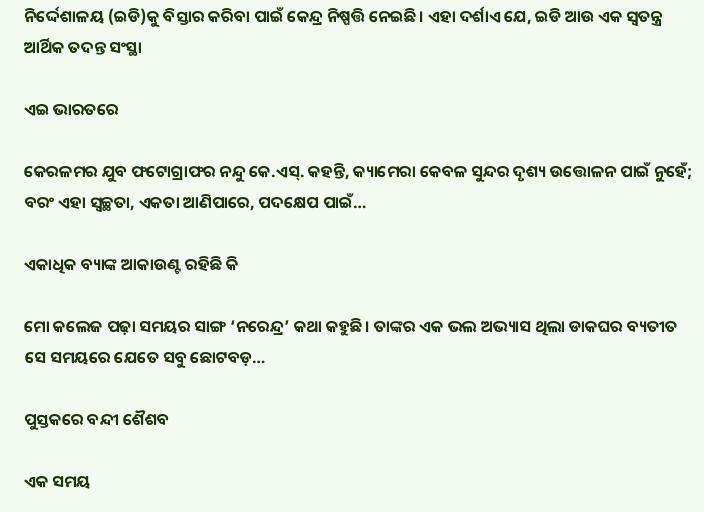ନିର୍ଦ୍ଦେଶାଳୟ (ଇଡି)କୁ ବିସ୍ତାର କରିବା ପାଇଁ କେନ୍ଦ୍ର ନିଷ୍ପତ୍ତି ନେଇଛି। ଏହା ଦର୍ଶାଏ ଯେ, ଇଡି ଆଉ ଏକ ସ୍ବତନ୍ତ୍ର ଆର୍ଥିକ ତଦନ୍ତ ସଂସ୍ଥା

ଏଇ ଭାରତରେ

କେରଳମର ଯୁବ ଫଟୋଗ୍ରାଫର ନନ୍ଦୁ କେ.ଏସ୍‌. କହନ୍ତି, କ୍ୟାମେରା କେବଳ ସୁନ୍ଦର ଦୃଶ୍ୟ ଉତ୍ତୋଳନ ପାଇଁ ନୁହେଁ; ବରଂ ଏହା ସ୍ବଚ୍ଛତା, ଏକତା ଆଣିପାରେ, ପଦକ୍ଷେପ ପାଇଁ…

ଏକାଧିକ ବ୍ୟାଙ୍କ ଆକାଉଣ୍ଟ ରହିଛି କି

ମୋ କଲେଜ ପଢ଼ା ସମୟର ସାଙ୍ଗ ‘ନରେନ୍ଦ୍ର’ କଥା କହୁଛି। ତାଙ୍କର ଏକ ଭଲ ଅଭ୍ୟାସ ଥିଲା ଡାକଘର ବ୍ୟତୀତ ସେ ସମୟରେ ଯେତେ ସବୁ ଛୋଟବଡ଼…

ପୁସ୍ତକରେ ବନ୍ଦୀ ଶୈଶବ

ଏକ ସମୟ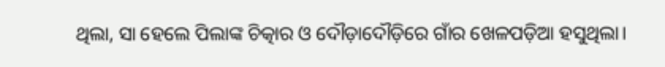ଥିଲା, ସା ହେଲେ ପିଲାଙ୍କ ଚିତ୍କାର ଓ ଦୌଡ଼ାଦୌଡ଼ିରେ ଗାଁର ଖେଳପଡ଼ିଆ ହସୁଥିଲା।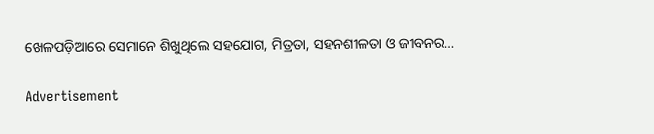ଖେଳପଡ଼ିଆରେ ସେମାନେ ଶିଖୁଥିଲେ ସହଯୋଗ, ମିତ୍ରତା, ସହନଶୀଳତା ଓ ଜୀବନର…

Advertisement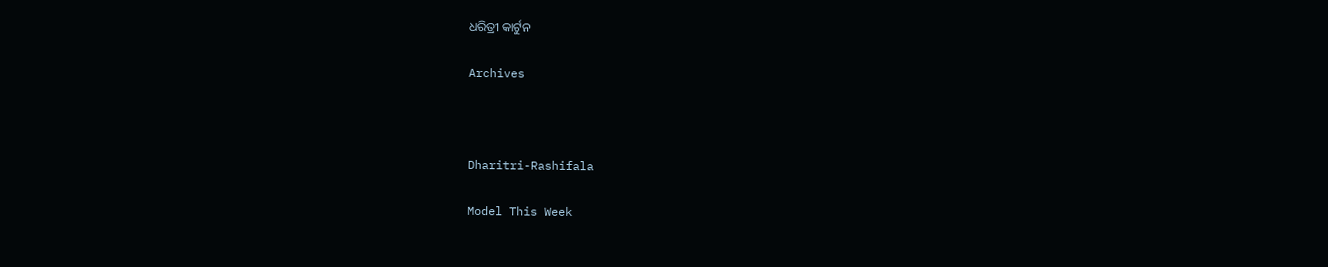ଧରିତ୍ରୀ କାର୍ଟୁନ

Archives



Dharitri-Rashifala

Model This Week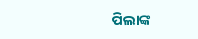ପିଲାଙ୍କ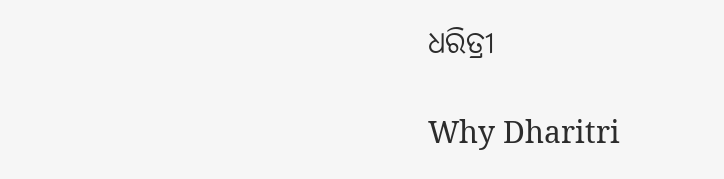ଧରିତ୍ରୀ

Why Dharitri